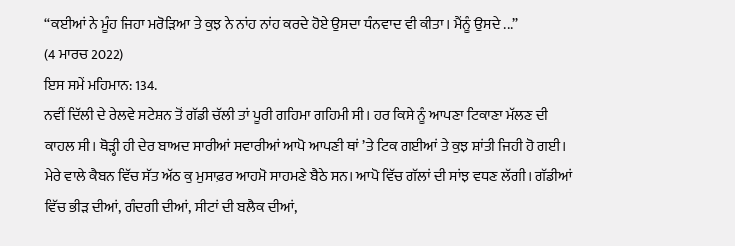“ਕਈਆਂ ਨੇ ਮੂੰਹ ਜਿਹਾ ਮਰੋੜਿਆ ਤੇ ਕੁਝ ਨੇ ਨਾਂਹ ਨਾਂਹ ਕਰਦੇ ਹੋਏ ਉਸਦਾ ਧੰਨਵਾਦ ਵੀ ਕੀਤਾ। ਮੈਂਨੂੰ ਉਸਦੇ ...”
(4 ਮਾਰਚ 2022)
ਇਸ ਸਮੇਂ ਮਹਿਮਾਨ: 134.
ਨਵੀਂ ਦਿੱਲੀ ਦੇ ਰੇਲਵੇ ਸਟੇਸ਼ਨ ਤੋਂ ਗੱਡੀ ਚੱਲੀ ਤਾਂ ਪੂਰੀ ਗਹਿਮਾ ਗਹਿਮੀ ਸੀ। ਹਰ ਕਿਸੇ ਨੂੰ ਆਪਣਾ ਟਿਕਾਣਾ ਮੱਲਣ ਦੀ ਕਾਹਲ ਸੀ। ਥੋੜ੍ਹੀ ਹੀ ਦੇਰ ਬਾਅਦ ਸਾਰੀਆਂ ਸਵਾਰੀਆਂ ਆਪੋ ਆਪਣੀ ਥਾਂ ’ਤੇ ਟਿਕ ਗਈਆਂ ਤੇ ਕੁਝ ਸ਼ਾਂਤੀ ਜਿਹੀ ਹੋ ਗਈ। ਮੇਰੇ ਵਾਲੇ ਕੈਬਨ ਵਿੱਚ ਸੱਤ ਅੱਠ ਕੁ ਮੁਸਾਫ਼ਰ ਆਹਮੋ ਸਾਹਮਣੇ ਬੈਠੇ ਸਨ। ਆਪੋ ਵਿੱਚ ਗੱਲਾਂ ਦੀ ਸਾਂਝ ਵਧਣ ਲੱਗੀ। ਗੱਡੀਆਂ ਵਿੱਚ ਭੀੜ ਦੀਆਂ, ਗੰਦਗੀ ਦੀਆਂ, ਸੀਟਾਂ ਦੀ ਬਲੈਕ ਦੀਆਂ,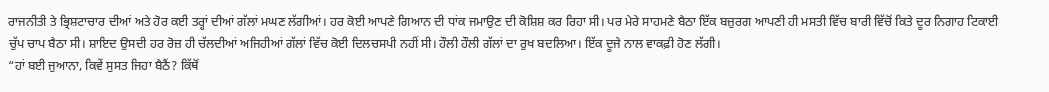ਰਾਜਨੀਤੀ ਤੇ ਭ੍ਰਿਸ਼ਟਾਚਾਰ ਦੀਆਂ ਅਤੇ ਹੋਰ ਕਈ ਤਰ੍ਹਾਂ ਦੀਆਂ ਗੱਲਾਂ ਮਘਣ ਲੱਗੀਆਂ। ਹਰ ਕੋਈ ਆਪਣੇ ਗਿਆਨ ਦੀ ਧਾਂਕ ਜਮਾਉਣ ਦੀ ਕੋਸ਼ਿਸ਼ ਕਰ ਰਿਹਾ ਸੀ। ਪਰ ਮੇਰੇ ਸਾਹਮਣੇ ਬੈਠਾ ਇੱਕ ਬਜ਼ੁਰਗ ਆਪਣੀ ਹੀ ਮਸਤੀ ਵਿੱਚ ਬਾਰੀ ਵਿੱਚੋਂ ਕਿਤੇ ਦੂਰ ਨਿਗਾਹ ਟਿਕਾਈ ਚੁੱਪ ਚਾਪ ਬੈਠਾ ਸੀ। ਸ਼ਾਇਦ ਉਸਦੀ ਹਰ ਰੋਜ਼ ਹੀ ਚੱਲਦੀਆਂ ਅਜਿਹੀਆਂ ਗੱਲਾਂ ਵਿੱਚ ਕੋਈ ਦਿਲਚਸਪੀ ਨਹੀਂ ਸੀ। ਹੌਲੀ ਹੌਲੀ ਗੱਲਾਂ ਦਾ ਰੁਖ ਬਦਲਿਆ। ਇੱਕ ਦੂਜੇ ਨਾਲ ਵਾਕਫ਼ੀ ਹੋਣ ਲੱਗੀ।
“ਹਾਂ ਬਈ ਜੁਆਨਾ, ਕਿਵੇਂ ਸੁਸਤ ਜਿਹਾ ਬੈਠੈਂ? ਕਿੱਥੋਂ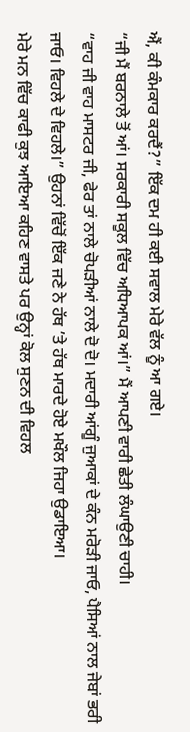ਐਂ, ਕੀ ਕੰਮਕਾਰ ਕਰਦੈਂ?” ਇੱਕ ਦਮ ਹੀ ਕਈ ਸਵਾਲ ਮੇਰੇ ਵੱਲ ਨੂੰ ਆ ਗਏ।
“ਜੀ ਮੈਂ ਬਰਨਾਲੇ ਤੋਂ ਆਂ। ਸਰਕਾਰੀ ਸਕੂਲ ਵਿੱਚ ਅਧਿਆਪਕ ਆਂ।” ਮੈਂ ਆਪਣੀ ਵਾਰੀ ਛੇਤੀ ਲੰਘਾਉਣੀ ਚਾਹੀ।
“ਵਾਹ ਜੀ ਵਾਹ ਮਾਸਟਰ ਜੀ, ਫੇਰ ਤਾਂ ਨਾਲੇ ਚੋਪੜੀਆਂ ਨਾਲੇ ਦੋ ਦੋ। ਮਦਾਰੀ ਆਂਗੂੰ ਜੁਆਕਾਂ ਦੇ ਕੰਨ ਮਰੋੜੀ ਜਾਓ, ਪੈਸਿਆਂ ਨਾਲ ਜੇਬਾਂ ਭਰੀ ਜਾਓ। ਵਿਹਲੇ ਦੇ ਵਿਹਲੇ।” ਉਹਨਾਂ ਵਿੱਚੋਂ ਇੱਕ ਜਣੇ ਨੇ ਹੱਥ ’ਤੇ ਹੱਥ ਮਾਰਦੇ ਹੋਏ ਮਖੌਲ ਜਿਹਾ ਉਡਾਇਆ।
ਮੇਰੇ ਮਨ ਵਿੱਚ ਕਾਫੀ ਕੁਝ ਆਇਆ ਕਹਿਣ ਵਾਸਤੇ ਪਰ ਉਨ੍ਹਾਂ ਕੋਲ ਸੁਣਨ ਦੀ ਵਿਹਲ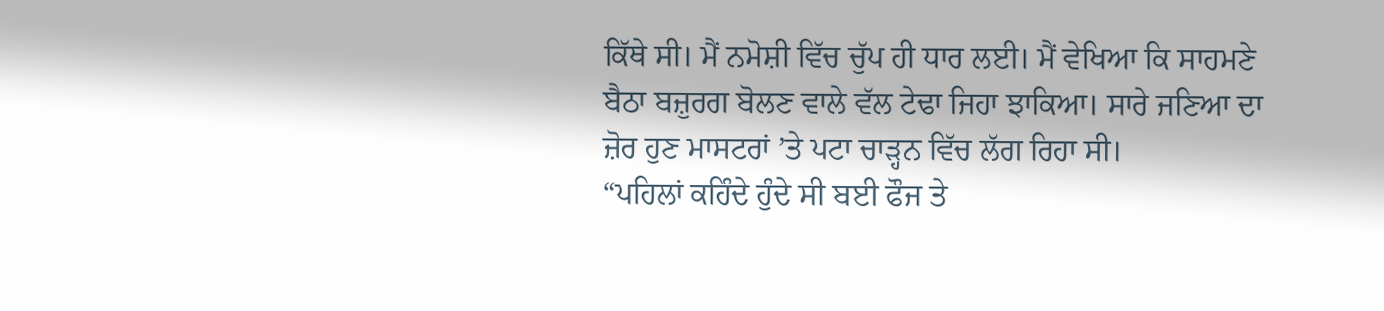ਕਿੱਥੇ ਸੀ। ਮੈਂ ਨਮੋਸ਼ੀ ਵਿੱਚ ਚੁੱਪ ਹੀ ਧਾਰ ਲਈ। ਮੈਂ ਵੇਖਿਆ ਕਿ ਸਾਹਮਣੇ ਬੈਠਾ ਬਜ਼ੁਰਗ ਬੋਲਣ ਵਾਲੇ ਵੱਲ ਟੇਢਾ ਜਿਹਾ ਝਾਕਿਆ। ਸਾਰੇ ਜਣਿਆ ਦਾ ਜ਼ੋਰ ਹੁਣ ਮਾਸਟਰਾਂ ’ਤੇ ਪਟਾ ਚਾੜ੍ਹਨ ਵਿੱਚ ਲੱਗ ਰਿਹਾ ਸੀ।
“ਪਹਿਲਾਂ ਕਹਿੰਦੇ ਹੁੰਦੇ ਸੀ ਬਈ ਫੌਜ ਤੇ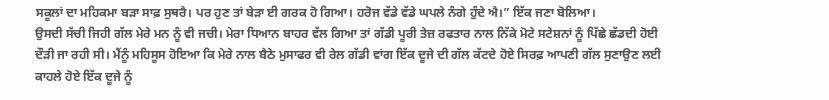ਸਕੂਲਾਂ ਦਾ ਮਹਿਕਮਾ ਬੜਾ ਸਾਫ਼ ਸੁਥਰੈ। ਪਰ ਹੁਣ ਤਾਂ ਬੇੜਾ ਈ ਗਰਕ ਹੋ ਗਿਆ। ਹਰੋਜ ਵੱਡੇ ਵੱਡੇ ਘਪਲੇ ਨੰਗੇ ਹੁੰਦੇ ਐ।” ਇੱਕ ਜਣਾ ਬੋਲਿਆ।
ਉਸਦੀ ਸੱਚੀ ਜਿਹੀ ਗੱਲ ਮੇਰੇ ਮਨ ਨੂੰ ਵੀ ਜਚੀ। ਮੇਰਾ ਧਿਆਨ ਬਾਹਰ ਵੱਲ ਗਿਆ ਤਾਂ ਗੱਡੀ ਪੂਰੀ ਤੇਜ਼ ਰਫਤਾਰ ਨਾਲ ਨਿੱਕੇ ਮੋਟੇ ਸਟੇਸ਼ਨਾਂ ਨੂੰ ਪਿੱਛੇ ਛੱਡਦੀ ਹੋਈ ਦੌੜੀ ਜਾ ਰਹੀ ਸੀ। ਮੈਂਨੂੰ ਮਹਿਸੂਸ ਹੋਇਆ ਕਿ ਮੇਰੇ ਨਾਲ ਬੈਠੇ ਮੁਸਾਫਰ ਵੀ ਰੇਲ ਗੱਡੀ ਵਾਂਗ ਇੱਕ ਦੂਜੇ ਦੀ ਗੱਲ ਕੱਟਦੇ ਹੋਏ ਸਿਰਫ਼ ਆਪਣੀ ਗੱਲ ਸੁਣਾਉਣ ਲਈ ਕਾਹਲੇ ਹੋਏ ਇੱਕ ਦੂਜੇ ਨੂੰ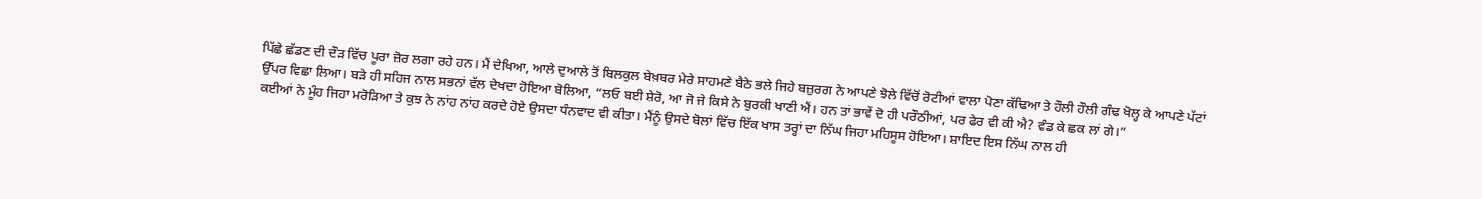ਪਿੱਛੇ ਛੱਡਣ ਦੀ ਦੌੜ ਵਿੱਚ ਪੂਰਾ ਜ਼ੋਰ ਲਗਾ ਰਹੇ ਹਨ। ਮੈਂ ਦੇਖਿਆ, ਆਲੇ ਦੁਆਲੇ ਤੋਂ ਬਿਲਕੁਲ ਬੇਖ਼ਬਰ ਮੇਰੇ ਸਾਹਮਣੇ ਬੈਠੇ ਭਲੇ ਜਿਹੇ ਬਜ਼ੁਰਗ ਨੇ ਆਪਣੇ ਝੋਲੇ ਵਿੱਚੋਂ ਰੋਟੀਆਂ ਵਾਲਾ ਪੋਣਾ ਕੱਢਿਆ ਤੇ ਹੌਲੀ ਹੌਲੀ ਗੰਢ ਖੋਲ੍ਹ ਕੇ ਆਪਣੇ ਪੱਟਾਂ ਉੱਪਰ ਵਿਛਾ ਲਿਆ। ਬੜੇ ਹੀ ਸਹਿਜ ਨਾਲ ਸਭਨਾਂ ਵੱਲ ਦੇਖਦਾ ਹੋਇਆ ਬੋਲਿਆ, “ਲਓ ਬਈ ਸ਼ੇਰੋ, ਆ ਜੋ ਜੇ ਕਿਸੇ ਨੇ ਬੁਰਕੀ ਖਾਣੀ ਐਂ। ਹਨ ਤਾਂ ਭਾਵੇਂ ਦੋ ਹੀ ਪਰੌਠੀਆਂ, ਪਰ ਫੇਰ ਵੀ ਕੀ ਐ? ਵੰਡ ਕੇ ਛਕ ਲਾਂ ਗੇ।”
ਕਈਆਂ ਨੇ ਮੂੰਹ ਜਿਹਾ ਮਰੋੜਿਆ ਤੇ ਕੁਝ ਨੇ ਨਾਂਹ ਨਾਂਹ ਕਰਦੇ ਹੋਏ ਉਸਦਾ ਧੰਨਵਾਦ ਵੀ ਕੀਤਾ। ਮੈਂਨੂੰ ਉਸਦੇ ਬੋਲਾਂ ਵਿੱਚ ਇੱਕ ਖਾਸ ਤਰ੍ਹਾਂ ਦਾ ਨਿੱਘ ਜਿਹਾ ਮਹਿਸੂਸ ਹੋਇਆ। ਸ਼ਾਇਦ ਇਸ ਨਿੱਘ ਨਾਲ ਹੀ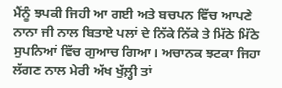ਮੈਂਨੂੰ ਝਪਕੀ ਜਿਹੀ ਆ ਗਈ ਅਤੇ ਬਚਪਨ ਵਿੱਚ ਆਪਣੇ ਨਾਨਾ ਜੀ ਨਾਲ ਬਿਤਾਏ ਪਲਾਂ ਦੇ ਨਿੱਕੇ ਨਿੱਕੇ ਤੇ ਮਿੱਠੇ ਮਿੱਠੇ ਸੁਪਨਿਆਂ ਵਿੱਚ ਗੁਆਚ ਗਿਆ। ਅਚਾਨਕ ਝਟਕਾ ਜਿਹਾ ਲੱਗਣ ਨਾਲ ਮੇਰੀ ਅੱਖ ਖੁੱਲ਼੍ਹੀ ਤਾਂ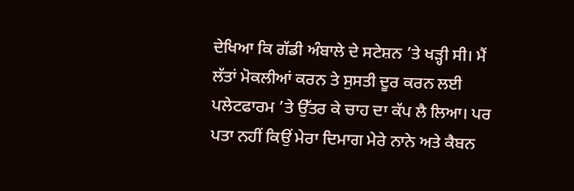ਦੇਖਿਆ ਕਿ ਗੱਡੀ ਅੰਬਾਲੇ ਦੇ ਸਟੇਸ਼ਨ ’ਤੇ ਖੜ੍ਹੀ ਸੀ। ਮੈਂ ਲੱਤਾਂ ਮੋਕਲੀਆਂ ਕਰਨ ਤੇ ਸੁਸਤੀ ਦੂਰ ਕਰਨ ਲਈ ਪਲੇਟਫਾਰਮ ’ਤੇ ਉੱਤਰ ਕੇ ਚਾਹ ਦਾ ਕੱਪ ਲੈ ਲਿਆ। ਪਰ ਪਤਾ ਨਹੀਂ ਕਿਉਂ ਮੇਰਾ ਦਿਮਾਗ ਮੇਰੇ ਨਾਨੇ ਅਤੇ ਕੈਬਨ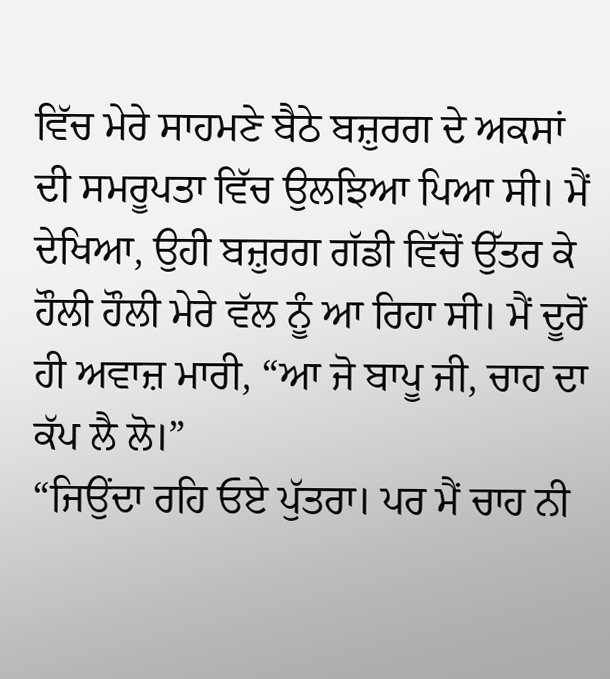ਵਿੱਚ ਮੇਰੇ ਸਾਹਮਣੇ ਬੈਠੇ ਬਜ਼ੁਰਗ ਦੇ ਅਕਸਾਂ ਦੀ ਸਮਰੂਪਤਾ ਵਿੱਚ ਉਲਝਿਆ ਪਿਆ ਸੀ। ਮੈਂ ਦੇਖਿਆ, ਉਹੀ ਬਜ਼ੁਰਗ ਗੱਡੀ ਵਿੱਚੋਂ ਉੱਤਰ ਕੇ ਹੌਲੀ ਹੌਲੀ ਮੇਰੇ ਵੱਲ ਨੂੰ ਆ ਰਿਹਾ ਸੀ। ਮੈਂ ਦੂਰੋਂ ਹੀ ਅਵਾਜ਼ ਮਾਰੀ, “ਆ ਜੋ ਬਾਪੂ ਜੀ, ਚਾਹ ਦਾ ਕੱਪ ਲੈ ਲੋ।”
“ਜਿਉਂਦਾ ਰਹਿ ਓਏ ਪੁੱਤਰਾ। ਪਰ ਮੈਂ ਚਾਹ ਨੀ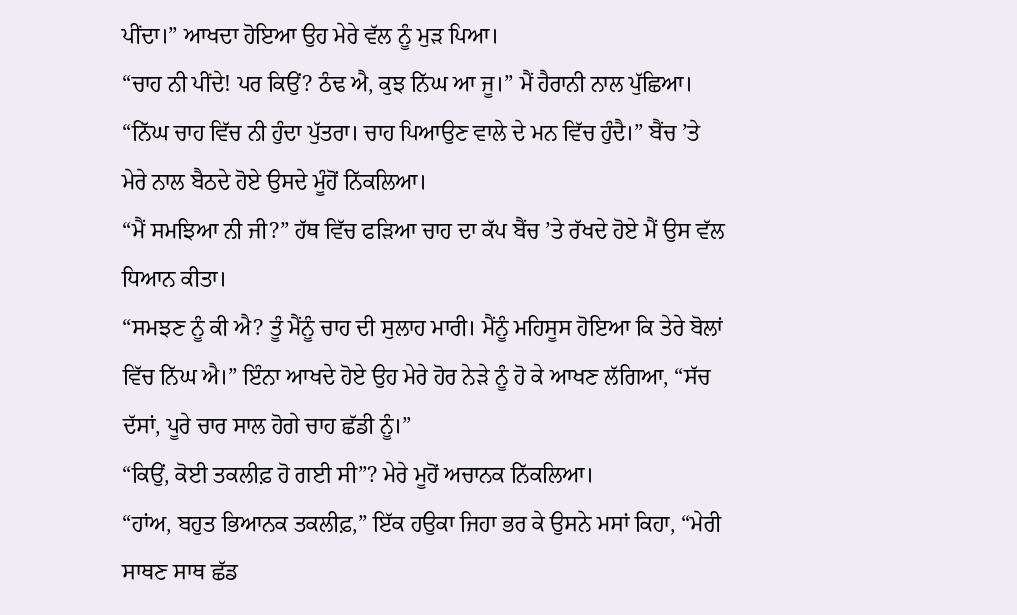ਪੀਂਦਾ।” ਆਖਦਾ ਹੋਇਆ ਉਹ ਮੇਰੇ ਵੱਲ ਨੂੰ ਮੁੜ ਪਿਆ।
“ਚਾਹ ਨੀ ਪੀਂਦੇ! ਪਰ ਕਿਉਂ? ਠੰਢ ਐ, ਕੁਝ ਨਿੱਘ ਆ ਜੂ।” ਮੈਂ ਹੈਰਾਨੀ ਨਾਲ ਪੁੱਛਿਆ।
“ਨਿੱਘ ਚਾਹ ਵਿੱਚ ਨੀ ਹੁੰਦਾ ਪੁੱਤਰਾ। ਚਾਹ ਪਿਆਉਣ ਵਾਲੇ ਦੇ ਮਨ ਵਿੱਚ ਹੁੰਦੈ।” ਬੈਂਚ ’ਤੇ ਮੇਰੇ ਨਾਲ ਬੈਠਦੇ ਹੋਏ ਉਸਦੇ ਮੂੰਹੋਂ ਨਿੱਕਲਿਆ।
“ਮੈਂ ਸਮਝਿਆ ਨੀ ਜੀ?” ਹੱਥ ਵਿੱਚ ਫੜਿਆ ਚਾਹ ਦਾ ਕੱਪ ਬੈਂਚ ’ਤੇ ਰੱਖਦੇ ਹੋਏ ਮੈਂ ਉਸ ਵੱਲ ਧਿਆਨ ਕੀਤਾ।
“ਸਮਝਣ ਨੂੰ ਕੀ ਐ? ਤੂੰ ਮੈਂਨੂੰ ਚਾਹ ਦੀ ਸੁਲਾਹ ਮਾਰੀ। ਮੈਂਨੂੰ ਮਹਿਸੂਸ ਹੋਇਆ ਕਿ ਤੇਰੇ ਬੋਲਾਂ ਵਿੱਚ ਨਿੱਘ ਐ।” ਇੰਨਾ ਆਖਦੇ ਹੋਏ ਉਹ ਮੇਰੇ ਹੋਰ ਨੇੜੇ ਨੂੰ ਹੋ ਕੇ ਆਖਣ ਲੱਗਿਆ, “ਸੱਚ ਦੱਸਾਂ, ਪੂਰੇ ਚਾਰ ਸਾਲ ਹੋਗੇ ਚਾਹ ਛੱਡੀ ਨੂੰ।”
“ਕਿਉਂ, ਕੋਈ ਤਕਲੀਫ਼ ਹੋ ਗਈ ਸੀ”? ਮੇਰੇ ਮੂਹੋਂ ਅਚਾਨਕ ਨਿੱਕਲਿਆ।
“ਹਾਂਅ, ਬਹੁਤ ਭਿਆਨਕ ਤਕਲੀਫ਼,” ਇੱਕ ਹਉਕਾ ਜਿਹਾ ਭਰ ਕੇ ਉਸਨੇ ਮਸਾਂ ਕਿਹਾ, “ਮੇਰੀ ਸਾਥਣ ਸਾਥ ਛੱਡ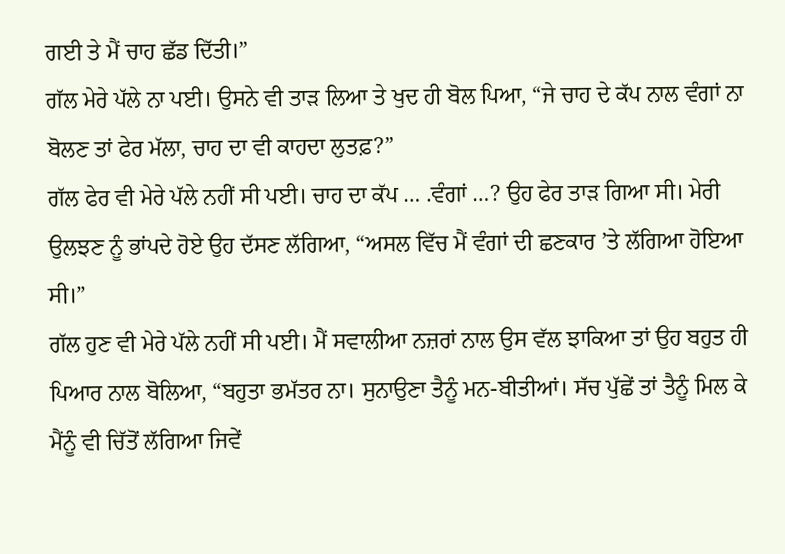ਗਈ ਤੇ ਮੈਂ ਚਾਹ ਛੱਡ ਦਿੱਤੀ।”
ਗੱਲ ਮੇਰੇ ਪੱਲੇ ਨਾ ਪਈ। ਉਸਨੇ ਵੀ ਤਾੜ ਲਿਆ ਤੇ ਖੁਦ ਹੀ ਬੋਲ ਪਿਆ, “ਜੇ ਚਾਹ ਦੇ ਕੱਪ ਨਾਲ ਵੰਗਾਂ ਨਾ ਬੋਲਣ ਤਾਂ ਫੇਰ ਮੱਲਾ, ਚਾਹ ਦਾ ਵੀ ਕਾਹਦਾ ਲੁਤਫ਼?”
ਗੱਲ ਫੇਰ ਵੀ ਮੇਰੇ ਪੱਲੇ ਨਹੀਂ ਸੀ ਪਈ। ਚਾਹ ਦਾ ਕੱਪ … .ਵੰਗਾਂ …? ਉਹ ਫੇਰ ਤਾੜ ਗਿਆ ਸੀ। ਮੇਰੀ ਉਲਝਣ ਨੂੰ ਭਾਂਪਦੇ ਹੋਏ ਉਹ ਦੱਸਣ ਲੱਗਿਆ, “ਅਸਲ ਵਿੱਚ ਮੈਂ ਵੰਗਾਂ ਦੀ ਛਣਕਾਰ ’ਤੇ ਲੱਗਿਆ ਹੋਇਆ ਸੀ।”
ਗੱਲ ਹੁਣ ਵੀ ਮੇਰੇ ਪੱਲੇ ਨਹੀਂ ਸੀ ਪਈ। ਮੈਂ ਸਵਾਲੀਆ ਨਜ਼ਰਾਂ ਨਾਲ ਉਸ ਵੱਲ ਝਾਕਿਆ ਤਾਂ ਉਹ ਬਹੁਤ ਹੀ ਪਿਆਰ ਨਾਲ ਬੋਲਿਆ, “ਬਹੁਤਾ ਭਮੱਤਰ ਨਾ। ਸੁਨਾਉਣਾ ਤੈਨੂੰ ਮਨ-ਬੀਤੀਆਂ। ਸੱਚ ਪੁੱਛੇਂ ਤਾਂ ਤੈਨੂੰ ਮਿਲ ਕੇ ਮੈਂਨੂੰ ਵੀ ਚਿੱਤੋਂ ਲੱਗਿਆ ਜਿਵੇਂ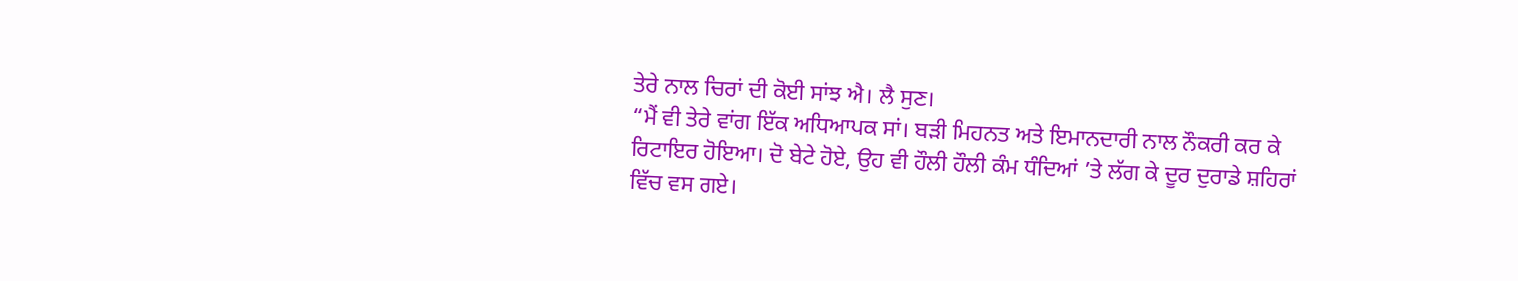ਤੇਰੇ ਨਾਲ ਚਿਰਾਂ ਦੀ ਕੋਈ ਸਾਂਝ ਐ। ਲੈ ਸੁਣ।
“ਮੈਂ ਵੀ ਤੇਰੇ ਵਾਂਗ ਇੱਕ ਅਧਿਆਪਕ ਸਾਂ। ਬੜੀ ਮਿਹਨਤ ਅਤੇ ਇਮਾਨਦਾਰੀ ਨਾਲ ਨੌਕਰੀ ਕਰ ਕੇ ਰਿਟਾਇਰ ਹੋਇਆ। ਦੋ ਬੇਟੇ ਹੋਏ, ਉਹ ਵੀ ਹੌਲੀ ਹੌਲੀ ਕੰਮ ਧੰਦਿਆਂ ’ਤੇ ਲੱਗ ਕੇ ਦੂਰ ਦੁਰਾਡੇ ਸ਼ਹਿਰਾਂ ਵਿੱਚ ਵਸ ਗਏ।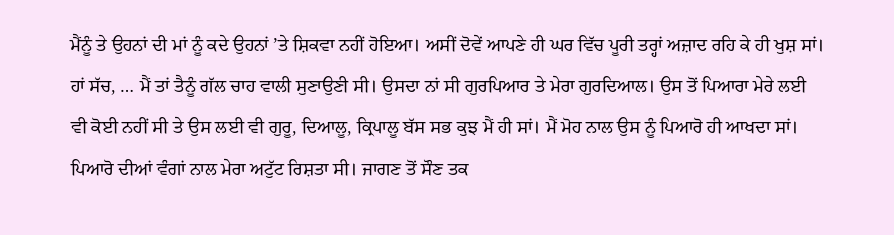ਮੈਂਨੂੰ ਤੇ ਉਹਨਾਂ ਦੀ ਮਾਂ ਨੂੰ ਕਦੇ ਉਹਨਾਂ ’ਤੇ ਸ਼ਿਕਵਾ ਨਹੀਂ ਹੋਇਆ। ਅਸੀਂ ਦੋਵੇਂ ਆਪਣੇ ਹੀ ਘਰ ਵਿੱਚ ਪੂਰੀ ਤਰ੍ਹਾਂ ਅਜ਼ਾਦ ਰਹਿ ਕੇ ਹੀ ਖੁਸ਼ ਸਾਂ। ਹਾਂ ਸੱਚ, … ਮੈਂ ਤਾਂ ਤੈਨੂੰ ਗੱਲ ਚਾਹ ਵਾਲੀ ਸੁਣਾਉਣੀ ਸੀ। ਉਸਦਾ ਨਾਂ ਸੀ ਗੁਰਪਿਆਰ ਤੇ ਮੇਰਾ ਗੁਰਦਿਆਲ। ਉਸ ਤੋਂ ਪਿਆਰਾ ਮੇਰੇ ਲਈ ਵੀ ਕੋਈ ਨਹੀਂ ਸੀ ਤੇ ਉਸ ਲਈ ਵੀ ਗੁਰੂ, ਦਿਆਲੂ, ਕ੍ਰਿਪਾਲੂ ਬੱਸ ਸਭ ਕੁਝ ਮੈਂ ਹੀ ਸਾਂ। ਮੈਂ ਮੋਹ ਨਾਲ ਉਸ ਨੂੰ ਪਿਆਰੋ ਹੀ ਆਖਦਾ ਸਾਂ। ਪਿਆਰੋ ਦੀਆਂ ਵੰਗਾਂ ਨਾਲ ਮੇਰਾ ਅਟੁੱਟ ਰਿਸ਼ਤਾ ਸੀ। ਜਾਗਣ ਤੋਂ ਸੌਣ ਤਕ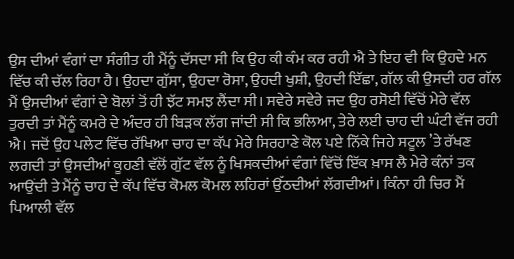ਉਸ ਦੀਆਂ ਵੰਗਾਂ ਦਾ ਸੰਗੀਤ ਹੀ ਮੈਂਨੂੰ ਦੱਸਦਾ ਸੀ ਕਿ ਉਹ ਕੀ ਕੰਮ ਕਰ ਰਹੀ ਐ ਤੇ ਇਹ ਵੀ ਕਿ ਉਹਦੇ ਮਨ ਵਿੱਚ ਕੀ ਚੱਲ ਰਿਹਾ ਹੈ। ਉਹਦਾ ਗੁੱਸਾ, ਉਹਦਾ ਰੋਸਾ, ਉਹਦੀ ਖੁਸ਼ੀ, ਉਹਦੀ ਇੱਛਾ, ਗੱਲ ਕੀ ਉਸਦੀ ਹਰ ਗੱਲ ਮੈਂ ਉਸਦੀਆਂ ਵੰਗਾਂ ਦੇ ਬੋਲਾਂ ਤੋਂ ਹੀ ਝੱਟ ਸਮਝ ਲੈਂਦਾ ਸੀ। ਸਵੇਰੇ ਸਵੇਰੇ ਜਦ ਉਹ ਰਸੋਈ ਵਿੱਚੋਂ ਮੇਰੇ ਵੱਲ ਤੁਰਦੀ ਤਾਂ ਮੈਂਨੂੰ ਕਮਰੇ ਦੇ ਅੰਦਰ ਹੀ ਬਿੜਕ ਲੱਗ ਜਾਂਦੀ ਸੀ ਕਿ ਭਲਿਆ, ਤੇਰੇ ਲਈ ਚਾਹ ਦੀ ਘੰਟੀ ਵੱਜ ਰਹੀ ਐ। ਜਦੋਂ ਉਹ ਪਲੇਟ ਵਿੱਚ ਰੱਖਿਆ ਚਾਹ ਦਾ ਕੱਪ ਮੇਰੇ ਸਿਰਹਾਣੇ ਕੋਲ ਪਏ ਨਿੱਕੇ ਜਿਹੇ ਸਟੂਲ ’ਤੇ ਰੱਖਣ ਲਗਦੀ ਤਾਂ ਉਸਦੀਆਂ ਕੂਹਣੀ ਵੱਲੋਂ ਗੁੱਟ ਵੱਲ ਨੂੰ ਖਿਸਕਦੀਆਂ ਵੰਗਾਂ ਵਿੱਚੋਂ ਇੱਕ ਖ਼ਾਸ ਲੈ ਮੇਰੇ ਕੰਨਾਂ ਤਕ ਆਉਂਦੀ ਤੇ ਮੈਂਨੂੰ ਚਾਹ ਦੇ ਕੱਪ ਵਿੱਚ ਕੋਮਲ ਕੋਮਲ ਲਹਿਰਾਂ ਉੱਠਦੀਆਂ ਲੱਗਦੀਆਂ। ਕਿੰਨਾ ਹੀ ਚਿਰ ਮੈਂ ਪਿਆਲੀ ਵੱਲ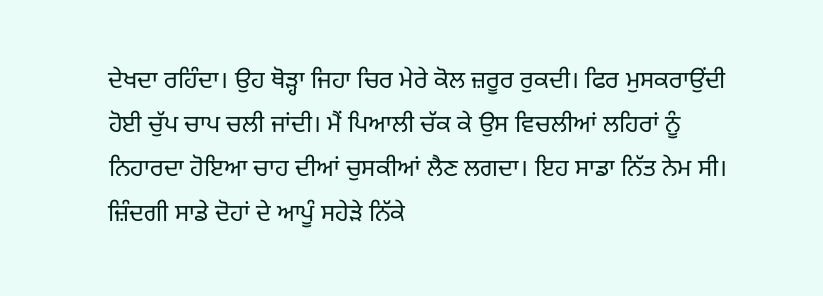ਦੇਖਦਾ ਰਹਿੰਦਾ। ਉਹ ਥੋੜ੍ਹਾ ਜਿਹਾ ਚਿਰ ਮੇਰੇ ਕੋਲ ਜ਼ਰੂਰ ਰੁਕਦੀ। ਫਿਰ ਮੁਸਕਰਾਉਂਦੀ ਹੋਈ ਚੁੱਪ ਚਾਪ ਚਲੀ ਜਾਂਦੀ। ਮੈਂ ਪਿਆਲੀ ਚੱਕ ਕੇ ਉਸ ਵਿਚਲੀਆਂ ਲਹਿਰਾਂ ਨੂੰ ਨਿਹਾਰਦਾ ਹੋਇਆ ਚਾਹ ਦੀਆਂ ਚੁਸਕੀਆਂ ਲੈਣ ਲਗਦਾ। ਇਹ ਸਾਡਾ ਨਿੱਤ ਨੇਮ ਸੀ। ਜ਼ਿੰਦਗੀ ਸਾਡੇ ਦੋਹਾਂ ਦੇ ਆਪੂੰ ਸਹੇੜੇ ਨਿੱਕੇ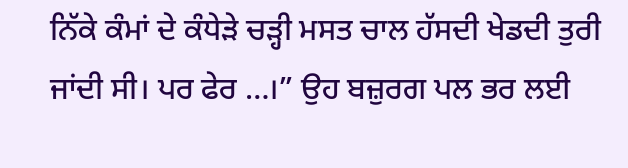ਨਿੱਕੇ ਕੰਮਾਂ ਦੇ ਕੰਧੇੜੇ ਚੜ੍ਹੀ ਮਸਤ ਚਾਲ ਹੱਸਦੀ ਖੇਡਦੀ ਤੁਰੀ ਜਾਂਦੀ ਸੀ। ਪਰ ਫੇਰ …।” ਉਹ ਬਜ਼ੁਰਗ ਪਲ ਭਰ ਲਈ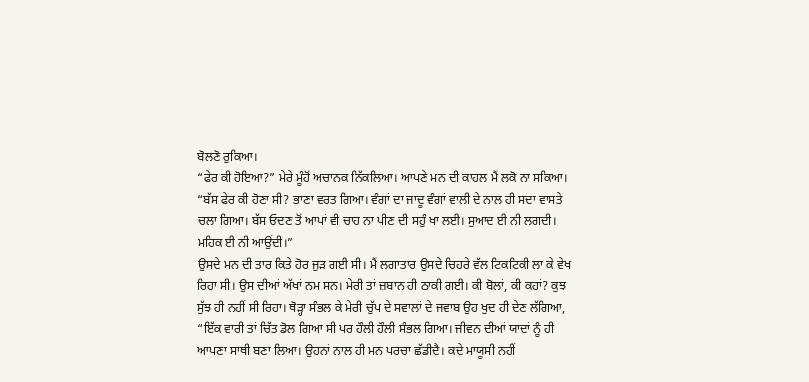ਬੋਲਣੋ ਰੁਕਿਆ।
“ਫੇਰ ਕੀ ਹੋਇਆ?” ਮੇਰੇ ਮੂੰਹੋਂ ਅਚਾਨਕ ਨਿੱਕਲਿਆ। ਆਪਣੇ ਮਨ ਦੀ ਕਾਹਲ ਮੈਂ ਲਕੋ ਨਾ ਸਕਿਆ।
“ਬੱਸ ਫੇਰ ਕੀ ਹੋਣਾ ਸੀ? ਭਾਣਾ ਵਰਤ ਗਿਆ। ਵੰਗਾਂ ਦਾ ਜਾਦੂ ਵੰਗਾਂ ਵਾਲੀ ਦੇ ਨਾਲ ਹੀ ਸਦਾ ਵਾਸਤੇ ਚਲਾ ਗਿਆ। ਬੱਸ ਓਦਣ ਤੋਂ ਆਪਾਂ ਵੀ ਚਾਹ ਨਾ ਪੀਣ ਦੀ ਸਹੁੰ ਖਾ ਲਈ। ਸੁਆਦ ਈ ਨੀ ਲਗਦੀ। ਮਹਿਕ ਈ ਨੀ ਆਉਂਦੀ।”
ਉਸਦੇ ਮਨ ਦੀ ਤਾਰ ਕਿਤੇ ਹੋਰ ਜੁੜ ਗਈ ਸੀ। ਮੈਂ ਲਗਾਤਾਰ ਉਸਦੇ ਚਿਹਰੇ ਵੱਲ ਟਿਕਟਿਕੀ ਲਾ ਕੇ ਵੇਖ ਰਿਹਾ ਸੀ। ਉਸ ਦੀਆਂ ਅੱਖਾਂ ਨਮ ਸਨ। ਮੇਰੀ ਤਾਂ ਜ਼ਬਾਨ ਹੀ ਠਾਕੀ ਗਈ। ਕੀ ਬੋਲਾਂ, ਕੀ ਕਹਾਂ? ਕੁਝ ਸੁੱਝ ਹੀ ਨਹੀਂ ਸੀ ਰਿਹਾ। ਥੋੜ੍ਹਾ ਸੰਭਲ ਕੇ ਮੇਰੀ ਚੁੱਪ ਦੇ ਸਵਾਲਾਂ ਦੇ ਜਵਾਬ ਉਹ ਖੁਦ ਹੀ ਦੇਣ ਲੱਗਿਆ, “ਇੱਕ ਵਾਰੀ ਤਾਂ ਚਿੱਤ ਡੋਲ ਗਿਆ ਸੀ ਪਰ ਹੌਲੀ ਹੌਲੀ ਸੰਭਲ ਗਿਆ। ਜੀਵਨ ਦੀਆਂ ਯਾਦਾਂ ਨੂੰ ਹੀ ਆਪਣਾ ਸਾਥੀ ਬਣਾ ਲਿਆ। ਉਹਨਾਂ ਨਾਲ ਹੀ ਮਨ ਪਰਚਾ ਛੱਡੀਦੈ। ਕਦੇ ਮਾਯੂਸੀ ਨਹੀਂ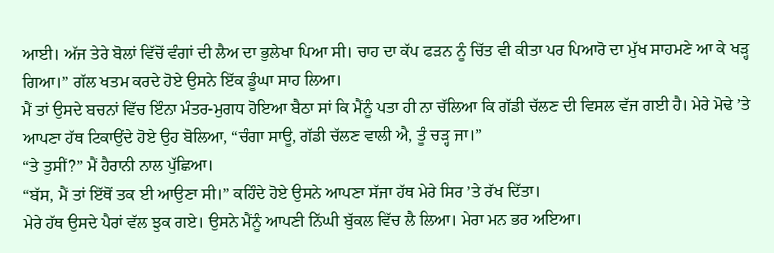ਆਈ। ਅੱਜ ਤੇਰੇ ਬੋਲਾਂ ਵਿੱਚੋਂ ਵੰਗਾਂ ਦੀ ਲੈਅ ਦਾ ਭੁਲੇਖਾ ਪਿਆ ਸੀ। ਚਾਹ ਦਾ ਕੱਪ ਫੜਨ ਨੂੰ ਚਿੱਤ ਵੀ ਕੀਤਾ ਪਰ ਪਿਆਰੋ ਦਾ ਮੁੱਖ ਸਾਹਮਣੇ ਆ ਕੇ ਖੜ੍ਹ ਗਿਆ।” ਗੱਲ ਖਤਮ ਕਰਦੇ ਹੋਏ ਉਸਨੇ ਇੱਕ ਡੂੰਘਾ ਸਾਹ ਲਿਆ।
ਮੈਂ ਤਾਂ ਉਸਦੇ ਬਚਨਾਂ ਵਿੱਚ ਇੰਨਾ ਮੰਤਰ-ਮੁਗਧ ਹੋਇਆ ਬੈਠਾ ਸਾਂ ਕਿ ਮੈਂਨੂੰ ਪਤਾ ਹੀ ਨਾ ਚੱਲਿਆ ਕਿ ਗੱਡੀ ਚੱਲਣ ਦੀ ਵਿਸਲ ਵੱਜ ਗਈ ਹੈ। ਮੇਰੇ ਮੋਢੇ ’ਤੇ ਆਪਣਾ ਹੱਥ ਟਿਕਾਉਂਦੇ ਹੋਏ ਉਹ ਬੋਲਿਆ, “ਚੰਗਾ ਸਾਊ, ਗੱਡੀ ਚੱਲਣ ਵਾਲੀ ਐ, ਤੂੰ ਚੜ੍ਹ ਜਾ।”
“ਤੇ ਤੁਸੀਂ?” ਮੈਂ ਹੈਰਾਨੀ ਨਾਲ ਪੁੱਛਿਆ।
“ਬੱਸ, ਮੈਂ ਤਾਂ ਇੱਥੋਂ ਤਕ ਈ ਆਉਣਾ ਸੀ।” ਕਹਿੰਦੇ ਹੋਏ ਉਸਨੇ ਆਪਣਾ ਸੱਜਾ ਹੱਥ ਮੇਰੇ ਸਿਰ ’ਤੇ ਰੱਖ ਦਿੱਤਾ।
ਮੇਰੇ ਹੱਥ ਉਸਦੇ ਪੈਰਾਂ ਵੱਲ ਝੁਕ ਗਏ। ਉਸਨੇ ਮੈਂਨੂੰ ਆਪਣੀ ਨਿੱਘੀ ਬੁੱਕਲ ਵਿੱਚ ਲੈ ਲਿਆ। ਮੇਰਾ ਮਨ ਭਰ ਅਇਆ।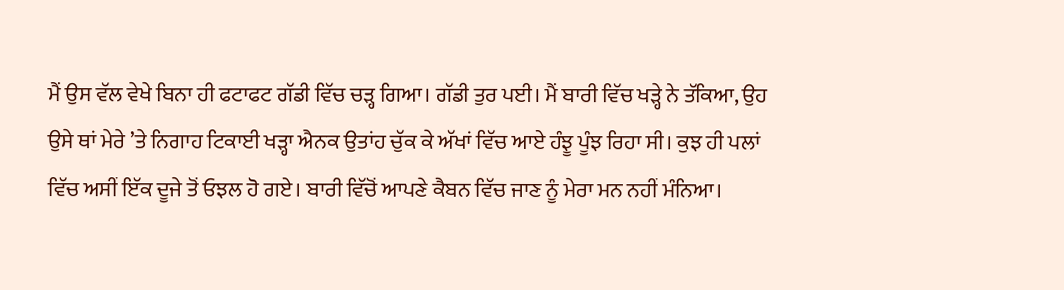ਮੈਂ ਉਸ ਵੱਲ ਵੇਖੇ ਬਿਨਾ ਹੀ ਫਟਾਫਟ ਗੱਡੀ ਵਿੱਚ ਚੜ੍ਹ ਗਿਆ। ਗੱਡੀ ਤੁਰ ਪਈ। ਮੈਂ ਬਾਰੀ ਵਿੱਚ ਖੜ੍ਹੇ ਨੇ ਤੱਕਿਆ, ਉਹ ਉਸੇ ਥਾਂ ਮੇਰੇ ’ਤੇ ਨਿਗਾਹ ਟਿਕਾਈ ਖੜ੍ਹਾ ਐਨਕ ਉਤਾਂਹ ਚੁੱਕ ਕੇ ਅੱਖਾਂ ਵਿੱਚ ਆਏ ਹੰਝੂ ਪੂੰਝ ਰਿਹਾ ਸੀ। ਕੁਝ ਹੀ ਪਲਾਂ ਵਿੱਚ ਅਸੀਂ ਇੱਕ ਦੂਜੇ ਤੋਂ ਓਝਲ ਹੋ ਗਏ। ਬਾਰੀ ਵਿੱਚੋਂ ਆਪਣੇ ਕੈਬਨ ਵਿੱਚ ਜਾਣ ਨੂੰ ਮੇਰਾ ਮਨ ਨਹੀਂ ਮੰਨਿਆ।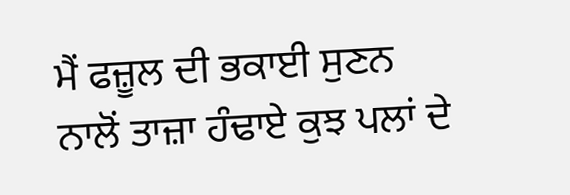ਮੈਂ ਫਜ਼ੂਲ ਦੀ ਭਕਾਈ ਸੁਣਨ ਨਾਲੋਂ ਤਾਜ਼ਾ ਹੰਢਾਏ ਕੁਝ ਪਲਾਂ ਦੇ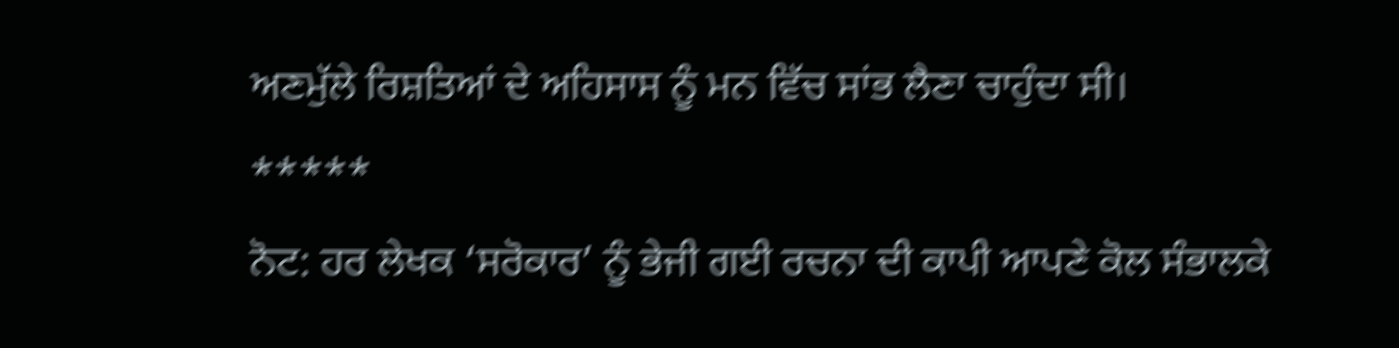ਅਣਮੁੱਲੇ ਰਿਸ਼ਤਿਆਂ ਦੇ ਅਹਿਸਾਸ ਨੂੰ ਮਨ ਵਿੱਚ ਸਾਂਭ ਲੈਣਾ ਚਾਹੁੰਦਾ ਸੀ।
*****
ਨੋਟ: ਹਰ ਲੇਖਕ ‘ਸਰੋਕਾਰ’ ਨੂੰ ਭੇਜੀ ਗਈ ਰਚਨਾ ਦੀ ਕਾਪੀ ਆਪਣੇ ਕੋਲ ਸੰਭਾਲਕੇ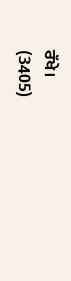ਰੱਖੇ।
(3405)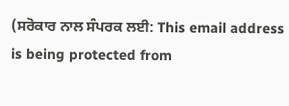(ਸਰੋਕਾਰ ਨਾਲ ਸੰਪਰਕ ਲਈ: This email address is being protected from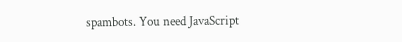spambots. You need JavaScript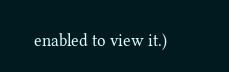enabled to view it.)